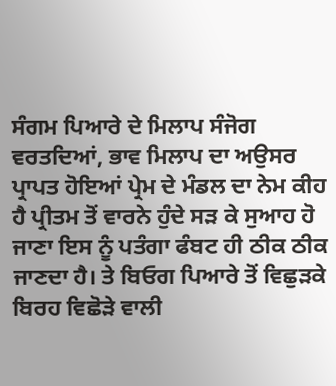ਸੰਗਮ ਪਿਆਰੇ ਦੇ ਮਿਲਾਪ ਸੰਜੋਗ ਵਰਤਦਿਆਂ, ਭਾਵ ਮਿਲਾਪ ਦਾ ਅਉਸਰ ਪ੍ਰਾਪਤ ਹੋਇਆਂ ਪ੍ਰੇਮ ਦੇ ਮੰਡਲ ਦਾ ਨੇਮ ਕੀਹ ਹੈ ਪ੍ਰੀਤਮ ਤੋਂ ਵਾਰਨੇ ਹੁੰਦੇ ਸੜ ਕੇ ਸੁਆਹ ਹੋ ਜਾਣਾ ਇਸ ਨੂੰ ਪਤੰਗਾ ਫੰਬਟ ਹੀ ਠੀਕ ਠੀਕ ਜਾਣਦਾ ਹੈ। ਤੇ ਬਿਓਗ ਪਿਆਰੇ ਤੋਂ ਵਿਛੁੜਕੇ ਬਿਰਹ ਵਿਛੋੜੇ ਵਾਲੀ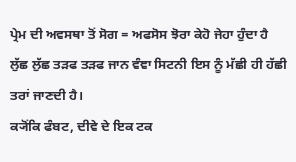ਪ੍ਰੇਮ ਦੀ ਅਵਸਥਾ ਤੋਂ ਸੋਗ = ਅਫਸੋਸ ਝੋਰਾ ਕੇਹੋ ਜੇਹਾ ਹੁੰਦਾ ਹੈ ਲੁੱਛ ਲੁੱਛ ਤੜਫ ਤੜਫ ਜਾਨ ਵੰਞਾ ਸਿਟਨੀ ਇਸ ਨੂੰ ਮੱਛੀ ਹੀ ਹੱਛੀ ਤਰਾਂ ਜਾਣਦੀ ਹੈ।
ਕ੍ਯੋਂਕਿ ਫੰਬਟ, ਦੀਵੇ ਦੇ ਇਕ ਟਕ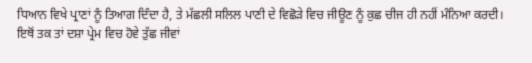ਧਿਆਨ ਵਿਖੇ ਪ੍ਰਾਣਾਂ ਨੂੰ ਤਿਆਗ ਦਿੰਦਾ ਹੈ, ਤੇ ਮੱਛਲੀ ਸਲਿਲ ਪਾਣੀ ਦੇ ਵਿਛੋੜੇ ਵਿਚ ਜੀਊਣ ਨੂੰ ਕੁਛ ਚੀਜ ਹੀ ਨਹੀਂ ਮੰਨਿਆ ਕਰਦੀ।
ਇਥੋਂ ਤਕ ਤਾਂ ਦਸ਼ਾ ਪ੍ਰੇਮ ਵਿਚ ਹੋਵੇ ਤੁੱਛ ਜੀਵਾਂ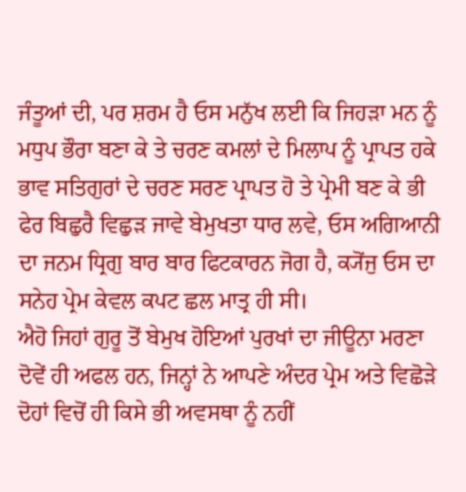ਜੰਤੂਆਂ ਦੀ, ਪਰ ਸ਼ਰਮ ਹੈ ਓਸ ਮਨੁੱਖ ਲਈ ਕਿ ਜਿਹੜਾ ਮਨ ਨੂੰ ਮਧੁਪ ਭੌਰਾ ਬਣਾ ਕੇ ਤੇ ਚਰਣ ਕਮਲਾਂ ਦੇ ਮਿਲਾਪ ਨੂੰ ਪ੍ਰਾਪਤ ਹਕੇ ਭਾਵ ਸਤਿਗੁਰਾਂ ਦੇ ਚਰਣ ਸਰਣ ਪ੍ਰਾਪਤ ਹੋ ਤੇ ਪ੍ਰੇਮੀ ਬਣ ਕੇ ਭੀ ਫੇਰ ਬਿਛੁਰੈ ਵਿਛੁੜ ਜਾਵੇ ਬੇਮੁਖਤਾ ਧਾਰ ਲਵੇ, ਓਸ ਅਗਿਆਨੀ ਦਾ ਜਨਮ ਧ੍ਰਿਗੁ ਬਾਰ ਬਾਰ ਫਿਟਕਾਰਨ ਜੋਗ ਹੈ, ਕ੍ਯੋਂਜੁ ਓਸ ਦਾ ਸਨੇਹ ਪ੍ਰੇਮ ਕੇਵਲ ਕਪਟ ਛਲ ਮਾਤ੍ਰ ਹੀ ਸੀ।
ਐਹੋ ਜਿਹਾਂ ਗੁਰੂ ਤੋਂ ਬੇਮੁਖ ਹੋਇਆਂ ਪੁਰਖਾਂ ਦਾ ਜੀਊਨਾ ਮਰਣਾ ਦੋਵੇਂ ਹੀ ਅਫਲ ਹਨ, ਜਿਨ੍ਹਾਂ ਨੇ ਆਪਣੇ ਅੰਦਰ ਪ੍ਰੇਮ ਅਤੇ ਵਿਛੋੜੇ ਦੋਹਾਂ ਵਿਚੋਂ ਹੀ ਕਿਸੇ ਭੀ ਅਵਸਥਾ ਨੂੰ ਨਹੀਂ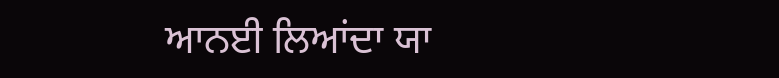ਆਨਈ ਲਿਆਂਦਾ ਯਾ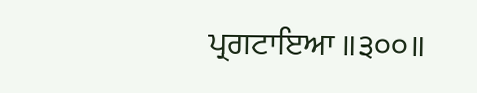ਪ੍ਰਗਟਾਇਆ ॥੩੦੦॥